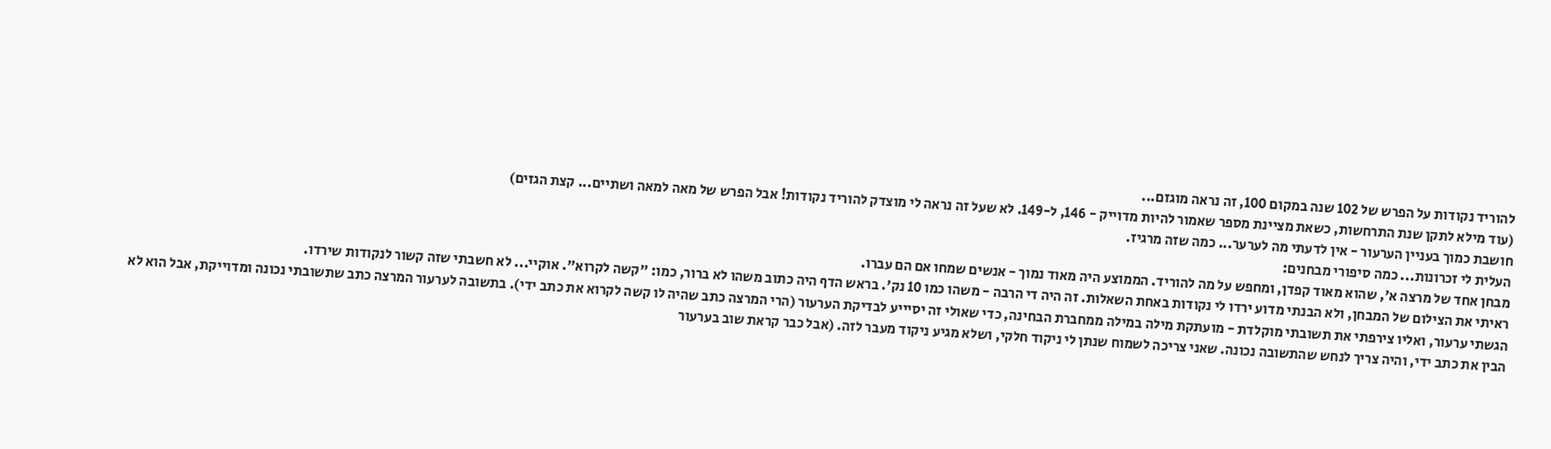להוריד נקודות על הפרש של 102 שנה במקום 100, זה נראה מוגזם...
(עוד מילא לתקן שנת התרחשות, כשאת מציינת מספר שאמור להיות מדוייק - 146, ל-149. לא שעל זה נראה לי מוצדק להוריד נקודות! אבל הפרש של מאה למאה ושתיים... קצת הגזים)
חושבת כמוך בעניין הערעור - אין לדעתי מה לערער... כמה שזה מרגיז.
העלית לי זכרונות... כמה סיפורי מבחנים:
מבחן אחד של מרצה א', שהוא מאוד קפדן, ומחפש על מה להוריד. הממוצע היה מאוד נמוך - אנשים שמחו אם הם עברו.
ראיתי את הצילום של המבחן, ולא הבנתי מדוע ירדו לי נקודות באחת השאלות. זה היה די הרבה - משהו כמו 10 נק'. בראש הדף היה כתוב משהו לא ברור, כמו: "קשה לקרוא". אוקיי... לא חשבתי שזה קשור לנקודות שירדו.
הגשתי ערעור, ואליו צירפתי את תשובתי מוקלדת - מועתקת מילה במילה ממחברת הבחינה, כדי שאולי זה יסיייע לבדיקת הערעור (הרי המרצה כתב שהיה לו קשה לקרוא את כתב ידי). בתשובה לערעור המרצה כתב שתשובתי נכונה ומדוייקת, אבל הוא לא הבין את כתב ידי, והיה צריך לנחש שהתשובה נכונה. שאני צריכה לשמוח שנתן לי ניקוד חלקי, ושלא מגיע ניקוד מעבר לזה. (אבל כבר קראת שוב בערעור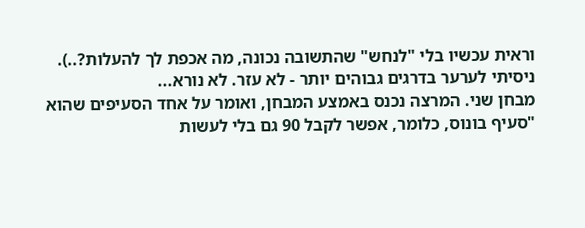וראית עכשיו בלי "לנחש" שהתשובה נכונה, מה אכפת לך להעלות?..). ניסיתי לערער בדרגים גבוהים יותר - לא עזר. לא נורא...
מבחן שני. המרצה נכנס באמצע המבחן, ואומר על אחד הסעיפים שהוא "סעיף בונוס, כלומר, אפשר לקבל 90 גם בלי לעשות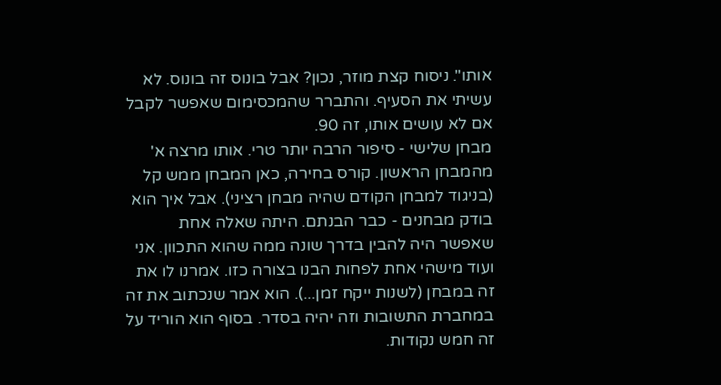אותו". ניסוח קצת מוזר, נכון? אבל בונוס זה בונוס. לא עשיתי את הסעיף. והתברר שהמכסימום שאפשר לקבל אם לא עושים אותו, זה 90.
מבחן שלישי - סיפור הרבה יותר טרי. אותו מרצה א' מהמבחן הראשון. קורס בחירה, כאן המבחן ממש קל (בניגוד למבחן הקודם שהיה מבחן רציני). אבל איך הוא בודק מבחנים - כבר הבנתם. היתה שאלה אחת שאפשר היה להבין בדרך שונה ממה שהוא התכוון. אני ועוד מישהי אחת לפחות הבנו בצורה כזו. אמרנו לו את זה במבחן (לשנות ייקח זמן...). הוא אמר שנכתוב את זה במחברת התשובות וזה יהיה בסדר. בסוף הוא הוריד על זה חמש נקודות.